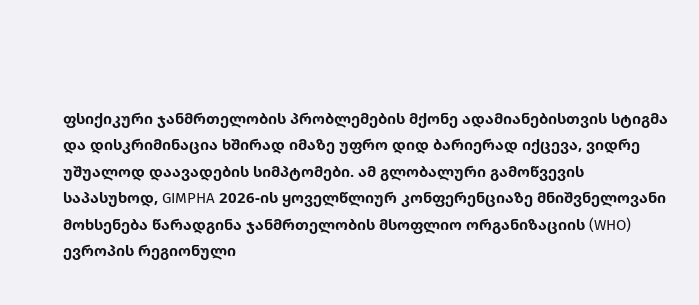ფსიქიკური ჯანმრთელობის პრობლემების მქონე ადამიანებისთვის სტიგმა და დისკრიმინაცია ხშირად იმაზე უფრო დიდ ბარიერად იქცევა, ვიდრე უშუალოდ დაავადების სიმპტომები. ამ გლობალური გამოწვევის საპასუხოდ, GIMPHA 2026-ის ყოველწლიურ კონფერენციაზე მნიშვნელოვანი მოხსენება წარადგინა ჯანმრთელობის მსოფლიო ორგანიზაციის (WHO) ევროპის რეგიონული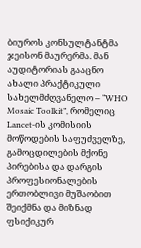ბიუროს კონსულტანტმა ჯეისონ მაურერმა. მან აუდიტორიას გააცნო ახალი პრაქტიკული სახელმძღვანელო – “WHO Mosaic Toolkit”, რომელიც Lancet-ის კომისიის მოწოდების საფუძველზე, გამოცდილების მქონე პირებისა და დარგის პროფესიონალების ერთობლივი მუშაობით შეიქმნა და მიზნად ფსიქიკურ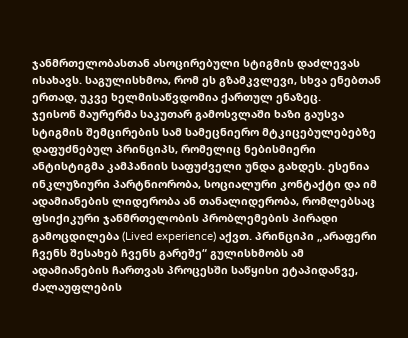ჯანმრთელობასთან ასოცირებული სტიგმის დაძლევას ისახავს. საგულისხმოა, რომ ეს გზამკვლევი, სხვა ენებთან ერთად, უკვე ხელმისაწვდომია ქართულ ენაზეც.
ჯეისონ მაურერმა საკუთარ გამოსვლაში ხაზი გაუსვა სტიგმის შემცირების სამ სამეცნიერო მტკიცებულებებზე დაფუძნებულ პრინციპს, რომელიც ნებისმიერი ანტისტიგმა კამპანიის საფუძველი უნდა გახდეს. ესენია ინკლუზიური პარტნიორობა, სოციალური კონტაქტი და იმ ადამიანების ლიდერობა ან თანალიდერობა, რომლებსაც ფსიქიკური ჯანმრთელობის პრობლემების პირადი გამოცდილება (Lived experience) აქვთ. პრინციპი „არაფერი ჩვენს შესახებ ჩვენს გარეშე“ გულისხმობს ამ ადამიანების ჩართვას პროცესში საწყისი ეტაპიდანვე, ძალაუფლების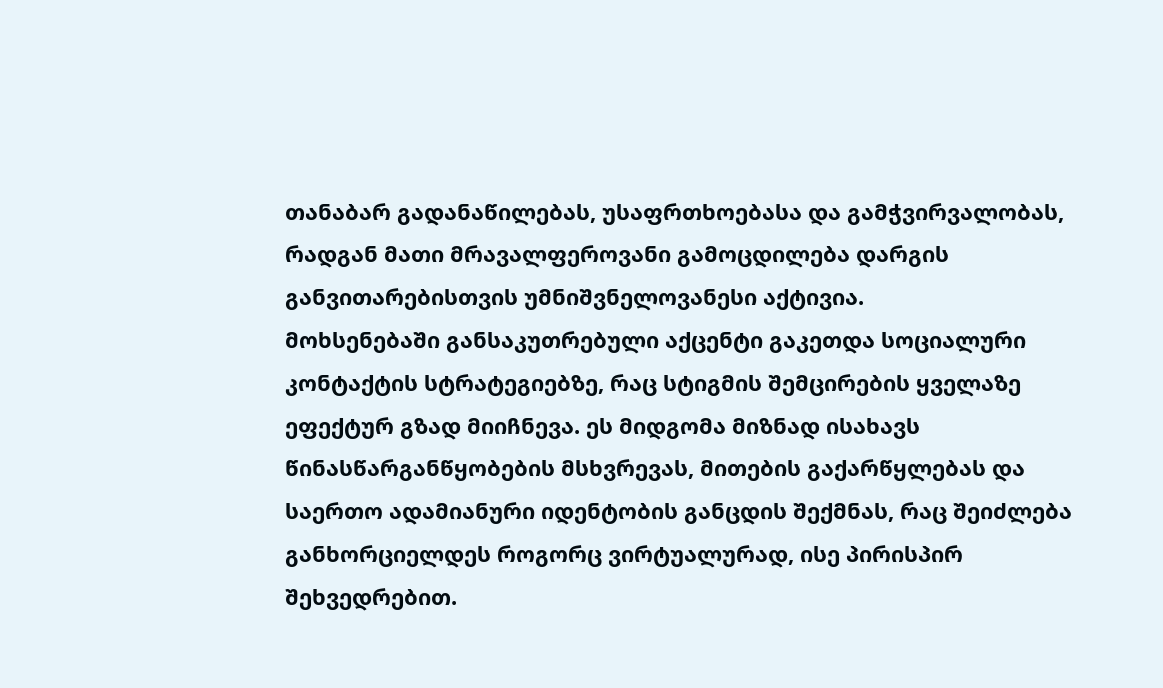თანაბარ გადანაწილებას, უსაფრთხოებასა და გამჭვირვალობას, რადგან მათი მრავალფეროვანი გამოცდილება დარგის განვითარებისთვის უმნიშვნელოვანესი აქტივია.
მოხსენებაში განსაკუთრებული აქცენტი გაკეთდა სოციალური კონტაქტის სტრატეგიებზე, რაც სტიგმის შემცირების ყველაზე ეფექტურ გზად მიიჩნევა. ეს მიდგომა მიზნად ისახავს წინასწარგანწყობების მსხვრევას, მითების გაქარწყლებას და საერთო ადამიანური იდენტობის განცდის შექმნას, რაც შეიძლება განხორციელდეს როგორც ვირტუალურად, ისე პირისპირ შეხვედრებით.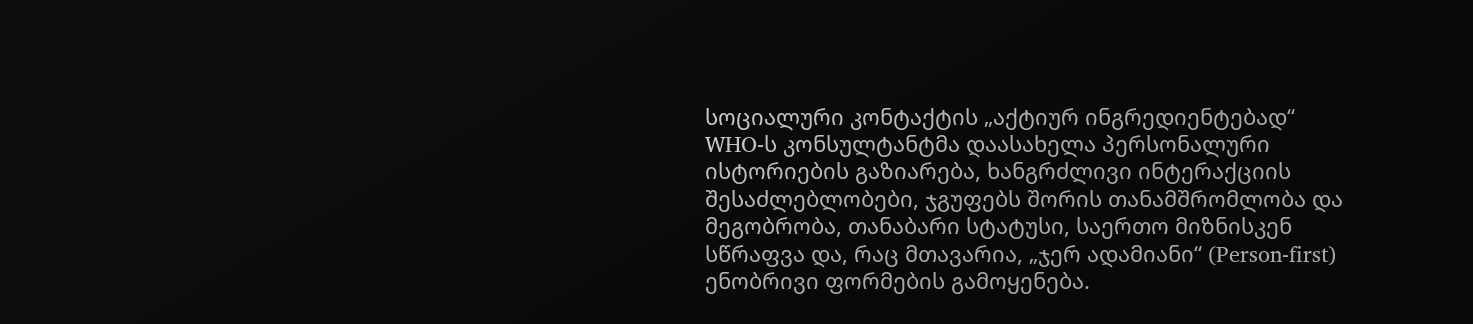სოციალური კონტაქტის „აქტიურ ინგრედიენტებად“ WHO-ს კონსულტანტმა დაასახელა პერსონალური ისტორიების გაზიარება, ხანგრძლივი ინტერაქციის შესაძლებლობები, ჯგუფებს შორის თანამშრომლობა და მეგობრობა, თანაბარი სტატუსი, საერთო მიზნისკენ სწრაფვა და, რაც მთავარია, „ჯერ ადამიანი“ (Person-first) ენობრივი ფორმების გამოყენება.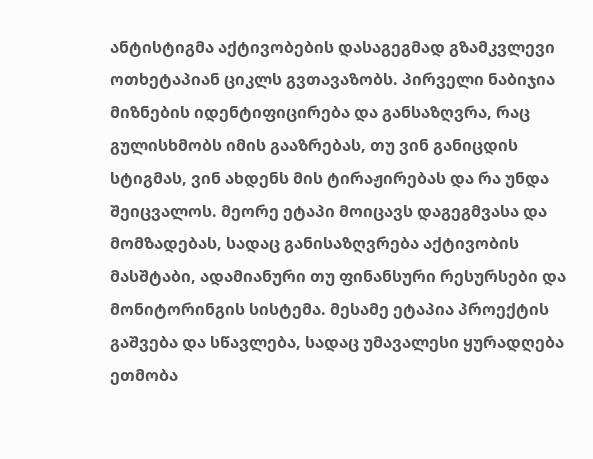ანტისტიგმა აქტივობების დასაგეგმად გზამკვლევი ოთხეტაპიან ციკლს გვთავაზობს. პირველი ნაბიჯია მიზნების იდენტიფიცირება და განსაზღვრა, რაც გულისხმობს იმის გააზრებას, თუ ვინ განიცდის სტიგმას, ვინ ახდენს მის ტირაჟირებას და რა უნდა შეიცვალოს. მეორე ეტაპი მოიცავს დაგეგმვასა და მომზადებას, სადაც განისაზღვრება აქტივობის მასშტაბი, ადამიანური თუ ფინანსური რესურსები და მონიტორინგის სისტემა. მესამე ეტაპია პროექტის გაშვება და სწავლება, სადაც უმავალესი ყურადღება ეთმობა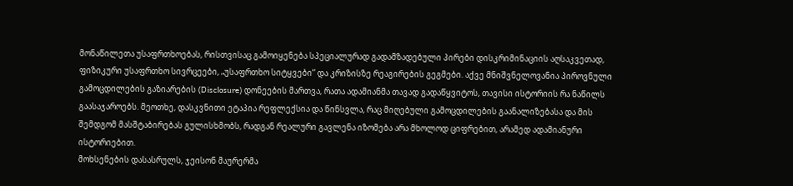მონაწილეთა უსაფრთხოებას, რისთვისაც გამოიყენება სპეციალურად გადამზადებული პირები დისკრიმინაციის აღსაკვეთად, ფიზიკური უსაფრთხო სივრცეები, „უსაფრთხო სიტყვები“ და კრიზისზე რეაგირების გეგმები. აქვე მნიშვნელოვანია პიროვნული გამოცდილების გაზიარების (Disclosure) დონეების მართვა, რათა ადამიანმა თავად გადაწყვიტოს, თავისი ისტორიის რა ნაწილს გაასაჯაროებს. მეოთხე, დასკვნითი ეტაპია რეფლექსია და წინსვლა, რაც მიღებული გამოცდილების გაანალიზებასა და მის შემდგომ მასშტაბირებას გულისხმობს, რადგან რეალური გავლენა იზომება არა მხოლოდ ციფრებით, არამედ ადამიანური ისტორიებით.
მოხსენების დასასრულს, ჯეისონ მაურერმა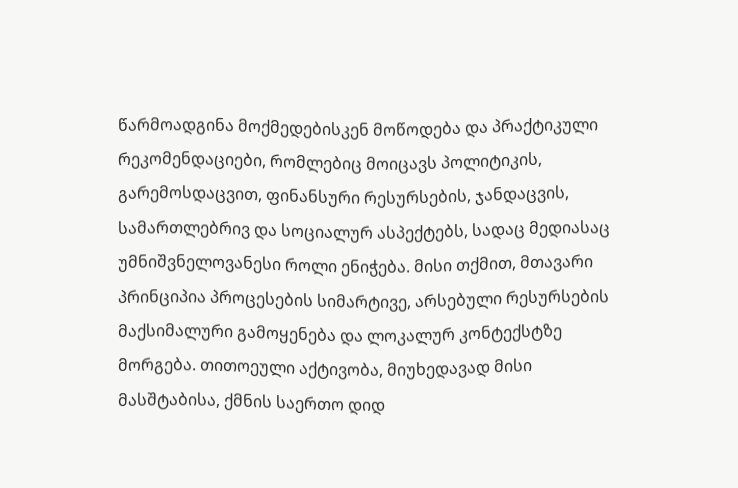წარმოადგინა მოქმედებისკენ მოწოდება და პრაქტიკული რეკომენდაციები, რომლებიც მოიცავს პოლიტიკის, გარემოსდაცვით, ფინანსური რესურსების, ჯანდაცვის, სამართლებრივ და სოციალურ ასპექტებს, სადაც მედიასაც უმნიშვნელოვანესი როლი ენიჭება. მისი თქმით, მთავარი პრინციპია პროცესების სიმარტივე, არსებული რესურსების მაქსიმალური გამოყენება და ლოკალურ კონტექსტზე მორგება. თითოეული აქტივობა, მიუხედავად მისი მასშტაბისა, ქმნის საერთო დიდ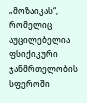„მოზაიკას“, რომელიც აუცილებელია ფსიქიკური ჯანმრთელობის სფეროში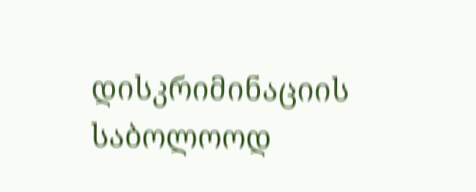დისკრიმინაციის საბოლოოდ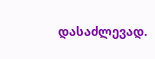დასაძლევად.